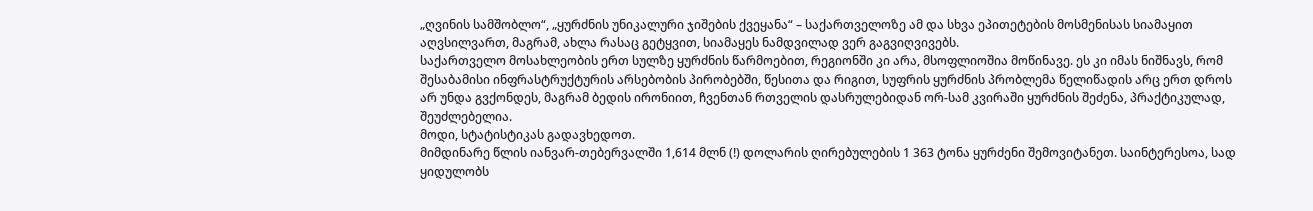„ღვინის სამშობლო“, „ყურძნის უნიკალური ჯიშების ქვეყანა“ – საქართველოზე ამ და სხვა ეპითეტების მოსმენისას სიამაყით აღვსილვართ, მაგრამ, ახლა რასაც გეტყვით, სიამაყეს ნამდვილად ვერ გაგვიღვივებს.
საქართველო მოსახლეობის ერთ სულზე ყურძნის წარმოებით, რეგიონში კი არა, მსოფლიოშია მოწინავე. ეს კი იმას ნიშნავს, რომ შესაბამისი ინფრასტრუქტურის არსებობის პირობებში, წესითა და რიგით, სუფრის ყურძნის პრობლემა წელიწადის არც ერთ დროს არ უნდა გვქონდეს, მაგრამ ბედის ირონიით, ჩვენთან რთველის დასრულებიდან ორ-სამ კვირაში ყურძნის შეძენა, პრაქტიკულად, შეუძლებელია.
მოდი, სტატისტიკას გადავხედოთ.
მიმდინარე წლის იანვარ-თებერვალში 1,614 მლნ (!) დოლარის ღირებულების 1 363 ტონა ყურძენი შემოვიტანეთ. საინტერესოა, სად ყიდულობს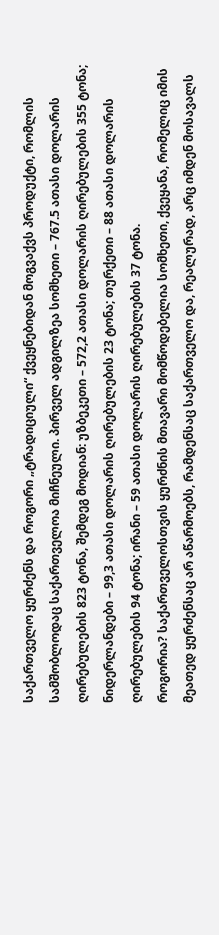საქართველო ყურძენს და როგორი „ტრადიციული“ ქვეყნებიდან მოგვაქვს პროდუქტი, რომლის სამშობლოდაც საქართველოა მიჩნეული. პირველ ადგილზეა სომხეთი – 767.5 ათასი დოლარის ღირებულების 823 ტონა, შემდეგ მოდიან: უზბეკეთი – 572,2 ათასი დოლარის ღირებულების 355 ტონა; ნიდერლანდები – 99,3 ათასი დოლარის ღირებულების 23 ტონა; თურქეთი – 88 ათასი დოლარის ღირებულების 94 ტონა; ირანი – 59 ათასი დოლარის ღირებულების 37 ტონა.
როგორია? საქართველოსთვის ყურძნის მთავარი მომწოდებელია სომხეთი, ქვეყანა, რომელიც იმის მეათედ ყურძენსაც არ აწარმოებს, რამდენსაც საქართველო და, რეალურად, არც იმდენ მოსავალს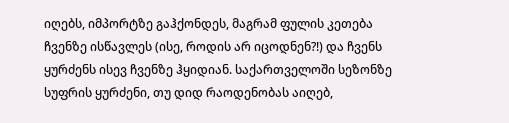იღებს, იმპორტზე გაჰქონდეს, მაგრამ ფულის კეთება ჩვენზე ისწავლეს (ისე, როდის არ იცოდნენ?!) და ჩვენს ყურძენს ისევ ჩვენზე ჰყიდიან. საქართველოში სეზონზე სუფრის ყურძენი, თუ დიდ რაოდენობას აიღებ,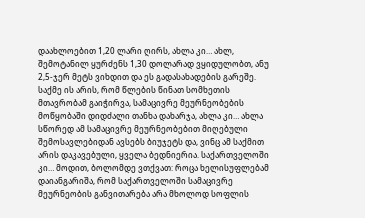დაახლოებით 1,20 ლარი ღირს, ახლა კი… ახლ, შემოტანილ ყურძენს 1,30 დოლარად ვყიდულობთ, ანუ 2,5-ჯერ მეტს ვიხდით და ეს გადასახადების გარეშე. საქმე ის არის, რომ წლების წინათ სომხეთის მთავრობამ გაიჭირვა, სამაცივრე მეურნეობების მოწყობაში დიდძალი თანხა დახარჯა, ახლა კი… ახლა სწორედ ამ სამაცივრე მეურნეობებით მიღებული შემოსავლებიდან ავსებს ბიუჯეტს და, ვინც ამ საქმით არის დაკავებული, ყველა ბედნიერია. საქართველოში კი… მოდით, ბოლომდე ვთქვათ: როცა ხელისუფლებამ დაიანგარიშა, რომ საქართველოში სამაცივრე მეურნეობის განვითარება არა მხოლოდ სოფლის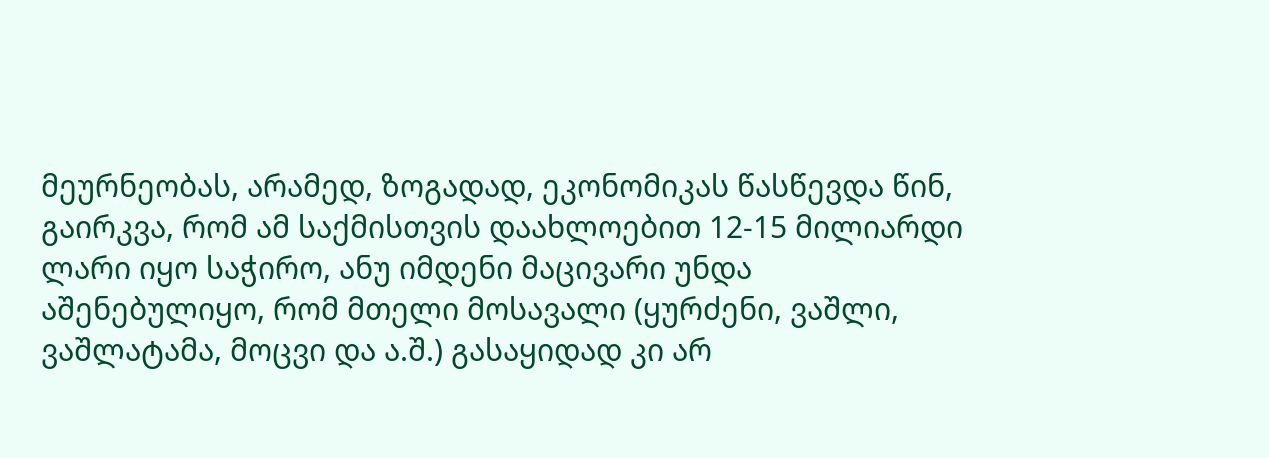მეურნეობას, არამედ, ზოგადად, ეკონომიკას წასწევდა წინ, გაირკვა, რომ ამ საქმისთვის დაახლოებით 12-15 მილიარდი ლარი იყო საჭირო, ანუ იმდენი მაცივარი უნდა აშენებულიყო, რომ მთელი მოსავალი (ყურძენი, ვაშლი, ვაშლატამა, მოცვი და ა.შ.) გასაყიდად კი არ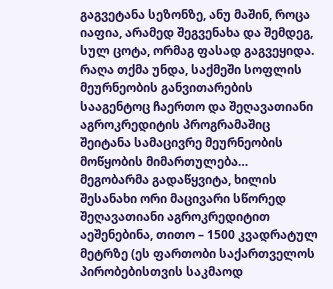გაგვეტანა სეზონზე, ანუ მაშინ, როცა იაფია, არამედ შეგვენახა და შემდეგ, სულ ცოტა, ორმაგ ფასად გაგვეყიდა. რაღა თქმა უნდა, საქმეში სოფლის მეურნეობის განვითარების სააგენტოც ჩაერთო და შეღავათიანი აგროკრედიტის პროგრამაშიც შეიტანა სამაცივრე მეურნეობის მოწყობის მიმართულება… მეგობარმა გადაწყვიტა, ხილის შესანახი ორი მაცივარი სწორედ შეღავათიანი აგროკრედიტით აეშენებინა, თითო – 1500 კვადრატულ მეტრზე (ეს ფართობი საქართველოს პირობებისთვის საკმაოდ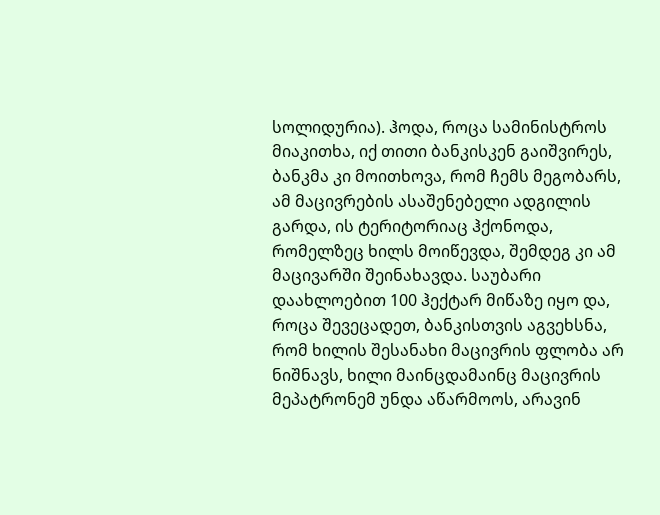სოლიდურია). ჰოდა, როცა სამინისტროს მიაკითხა, იქ თითი ბანკისკენ გაიშვირეს, ბანკმა კი მოითხოვა, რომ ჩემს მეგობარს, ამ მაცივრების ასაშენებელი ადგილის გარდა, ის ტერიტორიაც ჰქონოდა, რომელზეც ხილს მოიწევდა, შემდეგ კი ამ მაცივარში შეინახავდა. საუბარი დაახლოებით 100 ჰექტარ მიწაზე იყო და, როცა შევეცადეთ, ბანკისთვის აგვეხსნა, რომ ხილის შესანახი მაცივრის ფლობა არ ნიშნავს, ხილი მაინცდამაინც მაცივრის მეპატრონემ უნდა აწარმოოს, არავინ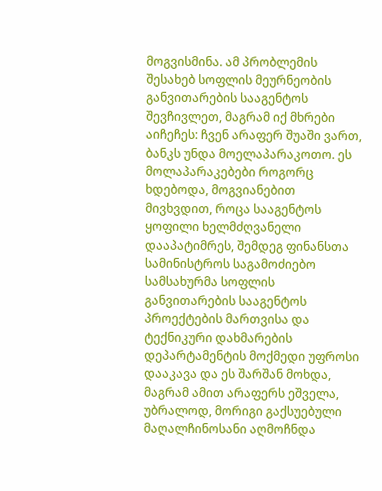მოგვისმინა. ამ პრობლემის შესახებ სოფლის მეურნეობის განვითარების სააგენტოს შევჩივლეთ, მაგრამ იქ მხრები აიჩეჩეს: ჩვენ არაფერ შუაში ვართ, ბანკს უნდა მოელაპარაკოთო. ეს მოლაპარაკებები როგორც ხდებოდა, მოგვიანებით მივხვდით, როცა სააგენტოს ყოფილი ხელმძღვანელი დააპატიმრეს, შემდეგ ფინანსთა სამინისტროს საგამოძიებო სამსახურმა სოფლის განვითარების სააგენტოს პროექტების მართვისა და ტექნიკური დახმარების დეპარტამენტის მოქმედი უფროსი დააკავა და ეს შარშან მოხდა, მაგრამ ამით არაფერს ეშველა, უბრალოდ, მორიგი გაქსუებული მაღალჩინოსანი აღმოჩნდა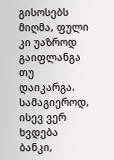გისოსებს მიღმა, ფული კი უაზროდ გაიფლანგა თუ დაიკარგა. სამაგიეროდ, ისევ ვერ ხვდება ბანკი,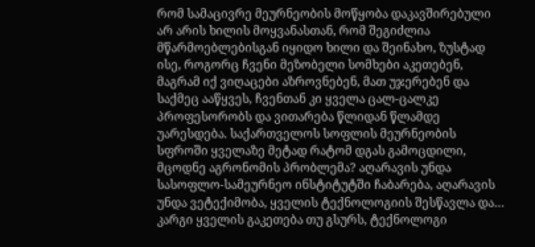რომ სამაცივრე მეურნეობის მოწყობა დაკავშირებული არ არის ხილის მოყვანასთან, რომ შეგიძლია მწარმოებლებისგან იყიდო ხილი და შეინახო, ზუსტად ისე, როგორც ჩვენი მეზობელი სომხები აკეთებენ, მაგრამ იქ ვიღაცები აზროვნებენ, მათ უჯერებენ და საქმეც ააწყვეს, ჩვენთან კი ყველა ცალ-ცალკე პროფესორობს და ვითარება წლიდან წლამდე უარესდება. საქართველოს სოფლის მეურნეობის სფროში ყველაზე მეტად რატომ დგას გამოცდილი, მცოდნე აგრონომის პრობლემა? აღარავის უნდა სასოფლო-სამეურნეო ინსტიტუტში ჩაბარება, აღარავის უნდა ვეტექიმობა, ყველის ტექნოლოგიის შესწავლა და… კარგი ყველის გაკეთება თუ გსურს, ტექნოლოგი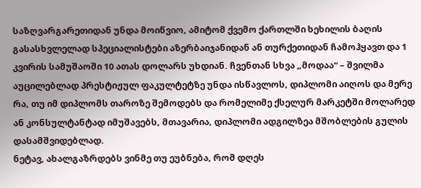საზღვარგარეთიდან უნდა მოიწვიო, ამიტომ ქვემო ქართლში ხეხილის ბაღის გასასხვლელად სპეციალისტები აზერბაიჯანიდან ან თურქეთიდან ჩამოჰყავთ და 1 კვირის სამუშაოში 10 ათას დოლარს უხდიან. ჩვენთან სხვა „მოდაა“ – შვილმა აუცილებლად პრესტიჟულ ფაკულტეტზე უნდა ისწავლოს, დიპლომი აიღოს და მერე რა, თუ იმ დიპლომს თაროზე შემოდებს და რომელიმე ქსელურ მარკეტში მოლარედ ან კონსულტანტად იმუშავებს, მთავარია, დიპლომი ადგილზეა მშობლების გულის დასამშვიდებლად.
ნეტავ, ახალგაზრდებს ვინმე თუ ეუბნება, რომ დღეს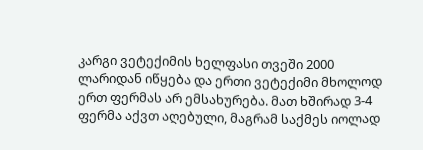კარგი ვეტექიმის ხელფასი თვეში 2000 ლარიდან იწყება და ერთი ვეტექიმი მხოლოდ ერთ ფერმას არ ემსახურება. მათ ხშირად 3-4 ფერმა აქვთ აღებული, მაგრამ საქმეს იოლად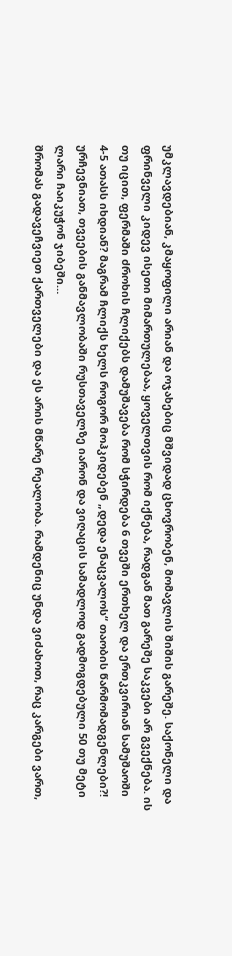უმკლავდებიან, კმაყოფილი არიან და ოჯახებიც მშვიდად ცხოვრობენ, მომავლის შიშის გარეშე. საქონელი და ფრინველი კიდევ ისეთი მიმართულებაა, ყოველთვის რომ იქნება, რადგან მათ გარეშე საკვები არ გვექნება. ის თუ იცით, ფერმაში ძროხის ჩლიქებს დამუშავება რომ სჭირდება 6 თვეში ერთხელ და ერთკვირიან სამუშაოში 4-5 ათასს იხდიან? მაგრამ ჩლიქს ხელს როგორ მოჰკიდებენ „დედა ენაცვალოს“ თაობის წარმომადგენლები?! ურჩევნიათ, თვეების განმავლობაში რუსთაველზე იარონ და ვიღაცის სამადლოდ გადმოგდებული 50 თუ მეტი ლარი ჩაიკუჭონ ჯიბეში…
შრომას გადავეჩვიეთ ქართველები და ეს არის მწარე რეალობა. რამდენიც უნდა ვიძახოთ, რაც კარგები ვართ,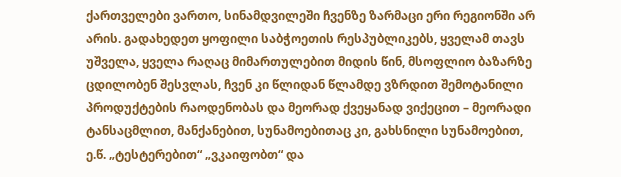ქართველები ვართო, სინამდვილეში ჩვენზე ზარმაცი ერი რეგიონში არ არის. გადახედეთ ყოფილი საბჭოეთის რესპუბლიკებს, ყველამ თავს უშველა, ყველა რაღაც მიმართულებით მიდის წინ, მსოფლიო ბაზარზე ცდილობენ შესვლას, ჩვენ კი წლიდან წლამდე ვზრდით შემოტანილი პროდუქტების რაოდენობას და მეორად ქვეყანად ვიქეცით – მეორადი ტანსაცმლით, მანქანებით, სუნამოებითაც კი, გახსნილი სუნამოებით, ე.წ. „ტესტერებით“ „ვკაიფობთ“ და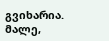გვიხარია. მალე,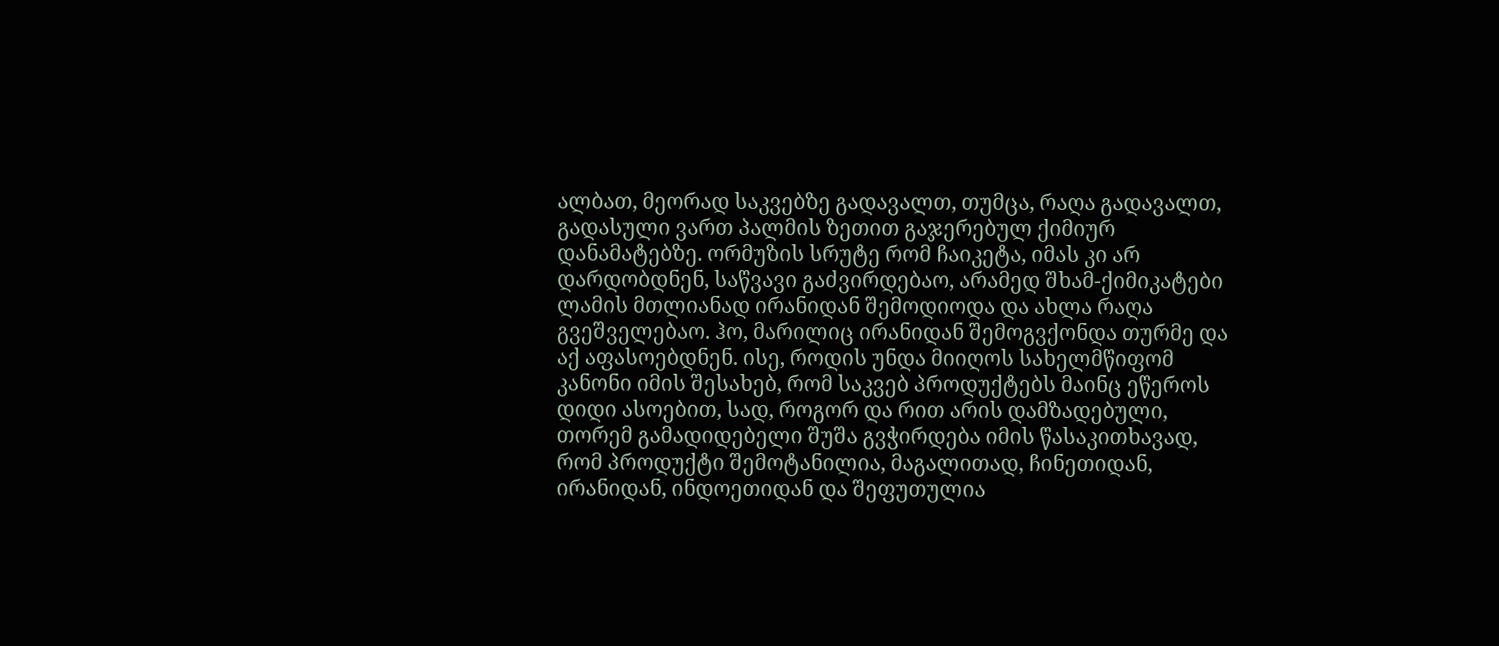ალბათ, მეორად საკვებზე გადავალთ, თუმცა, რაღა გადავალთ, გადასული ვართ პალმის ზეთით გაჯერებულ ქიმიურ დანამატებზე. ორმუზის სრუტე რომ ჩაიკეტა, იმას კი არ დარდობდნენ, საწვავი გაძვირდებაო, არამედ შხამ-ქიმიკატები ლამის მთლიანად ირანიდან შემოდიოდა და ახლა რაღა გვეშველებაო. ჰო, მარილიც ირანიდან შემოგვქონდა თურმე და აქ აფასოებდნენ. ისე, როდის უნდა მიიღოს სახელმწიფომ კანონი იმის შესახებ, რომ საკვებ პროდუქტებს მაინც ეწეროს დიდი ასოებით, სად, როგორ და რით არის დამზადებული, თორემ გამადიდებელი შუშა გვჭირდება იმის წასაკითხავად, რომ პროდუქტი შემოტანილია, მაგალითად, ჩინეთიდან, ირანიდან, ინდოეთიდან და შეფუთულია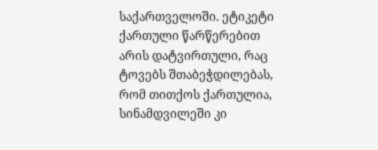საქართველოში. ეტიკეტი ქართული წარწერებით არის დატვირთული, რაც ტოვებს შთაბეჭდილებას, რომ თითქოს ქართულია, სინამდვილეში კი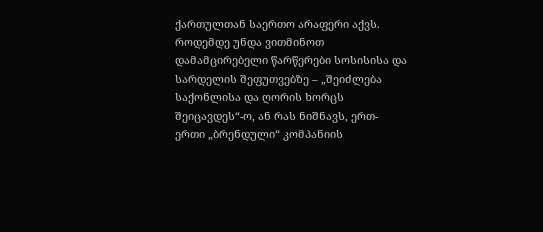ქართულთან საერთო არაფერი აქვს.
როდემდე უნდა ვითმინოთ დამამცირებელი წარწერები სოსისისა და სარდელის შეფუთვებზე – „შეიძლება საქონლისა და ღორის ხორცს შეიცავდეს“-ო, ან რას ნიშნავს, ერთ-ერთი „ბრენდული“ კომპანიის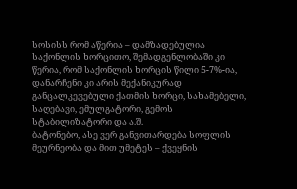სოსისს რომ აწერია – დამზადებულია საქონლის ხორცითო, შემადგენლობაში კი წერია, რომ საქონლის ხორცის წილი 5-7%-ია, დანარჩენი კი არის მექანიკურად განცალკევებული ქათმის ხორცი, სახამებელი, საღებავი, ემულგატორი, გემოს სტაბილიზატორი და ა.შ.
ბატონებო, ასე ვერ განვითარდება სოფლის მეურნეობა და მით უმეტეს – ქვეყნის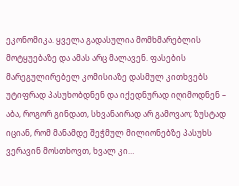ეკონომიკა. ყველა გადასულია მომხმარებლის მოტყუებაზე და ამას არც მალავენ. ფასების მარეგულირებელ კომისიაზე დასმულ კითხვებს უტიფრად პასუხობდნენ და იქედნურად იღიმოდნენ – აბა, როგორ გინდათ, სხვანაირად არ გამოვაო; ზუსტად იციან, რომ მანამდე შეჭმულ მილიონებზე პასუხს ვერავინ მოსთხოვთ, ხვალ კი…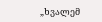„ხვალემ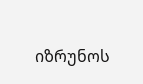იზრუნოს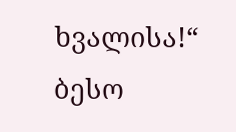ხვალისა!“
ბესო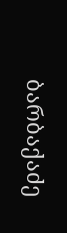ბარბაქაძე